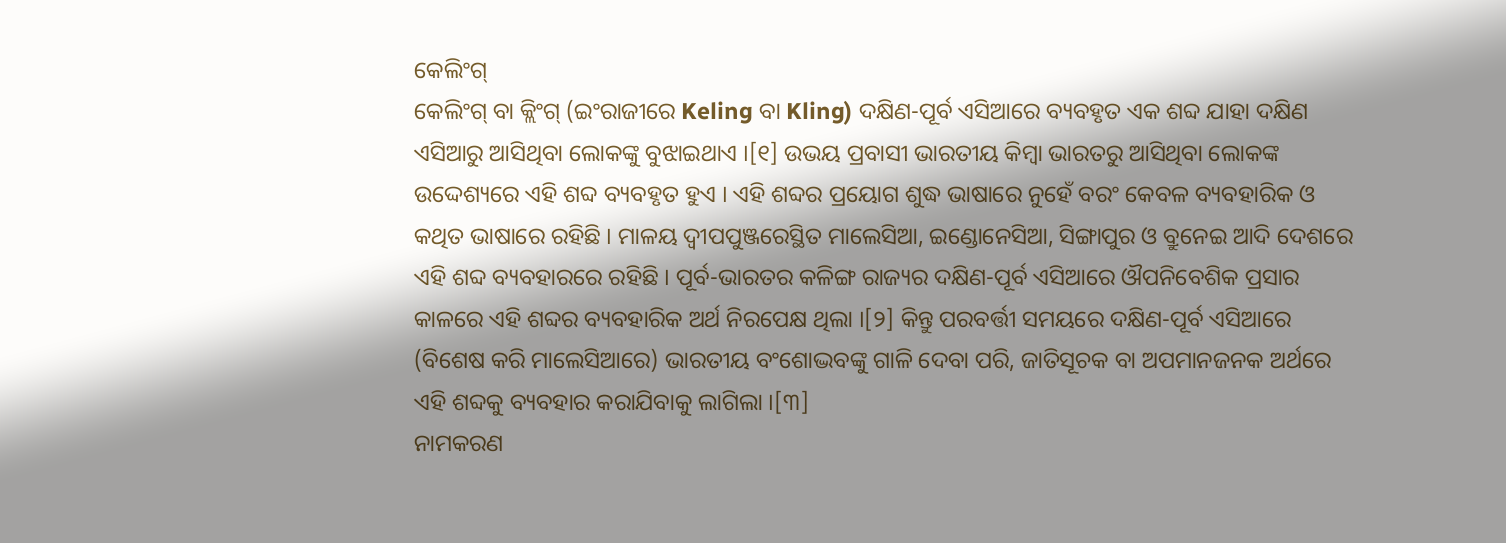କେଲିଂଗ୍
କେଲିଂଗ୍ ବା କ୍ଲିଂଗ୍ (ଇଂରାଜୀରେ Keling ବା Kling) ଦକ୍ଷିଣ-ପୂର୍ବ ଏସିଆରେ ବ୍ୟବହୃତ ଏକ ଶବ୍ଦ ଯାହା ଦକ୍ଷିଣ ଏସିଆରୁ ଆସିଥିବା ଲୋକଙ୍କୁ ବୁଝାଇଥାଏ ।[୧] ଉଭୟ ପ୍ରବାସୀ ଭାରତୀୟ କିମ୍ବା ଭାରତରୁ ଆସିଥିବା ଲୋକଙ୍କ ଉଦ୍ଦେଶ୍ୟରେ ଏହି ଶବ୍ଦ ବ୍ୟବହୃତ ହୁଏ । ଏହି ଶବ୍ଦର ପ୍ରୟୋଗ ଶୁଦ୍ଧ ଭାଷାରେ ନୁହେଁ ବରଂ କେବଳ ବ୍ୟବହାରିକ ଓ କଥିତ ଭାଷାରେ ରହିଛି । ମାଳୟ ଦ୍ୱୀପପୁଞ୍ଜରେସ୍ଥିତ ମାଲେସିଆ, ଇଣ୍ଡୋନେସିଆ, ସିଙ୍ଗାପୁର ଓ ବ୍ରୁନେଇ ଆଦି ଦେଶରେ ଏହି ଶବ୍ଦ ବ୍ୟବହାରରେ ରହିଛି । ପୂର୍ବ-ଭାରତର କଳିଙ୍ଗ ରାଜ୍ୟର ଦକ୍ଷିଣ-ପୂର୍ବ ଏସିଆରେ ଔପନିବେଶିକ ପ୍ରସାର କାଳରେ ଏହି ଶବ୍ଦର ବ୍ୟବହାରିକ ଅର୍ଥ ନିରପେକ୍ଷ ଥିଲା ।[୨] କିନ୍ତୁ ପରବର୍ତ୍ତୀ ସମୟରେ ଦକ୍ଷିଣ-ପୂର୍ବ ଏସିଆରେ (ବିଶେଷ କରି ମାଲେସିଆରେ) ଭାରତୀୟ ବଂଶୋଦ୍ଭବଙ୍କୁ ଗାଳି ଦେବା ପରି, ଜାତିସୂଚକ ବା ଅପମାନଜନକ ଅର୍ଥରେ ଏହି ଶବ୍ଦକୁ ବ୍ୟବହାର କରାଯିବାକୁ ଲାଗିଲା ।[୩]
ନାମକରଣ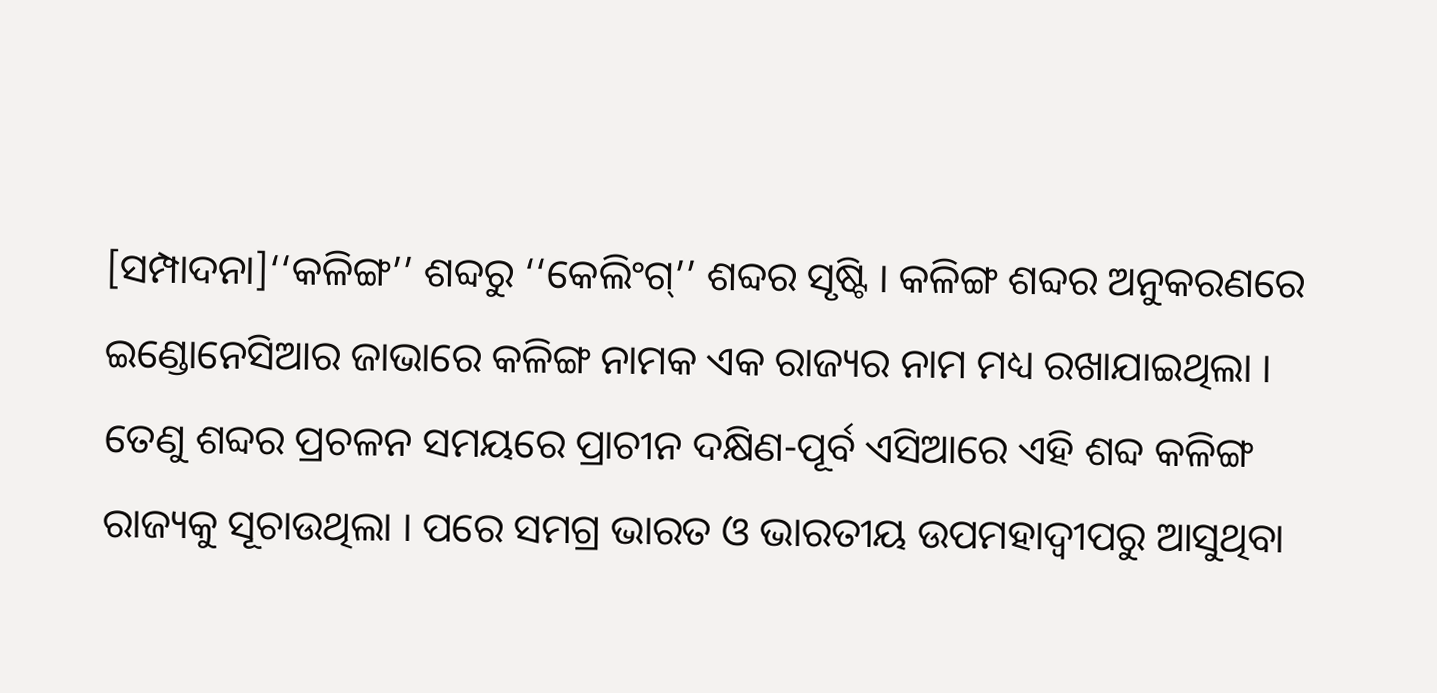[ସମ୍ପାଦନା]‘‘କଳିଙ୍ଗ’’ ଶବ୍ଦରୁ ‘‘କେଲିଂଗ୍’’ ଶବ୍ଦର ସୃଷ୍ଟି । କଳିଙ୍ଗ ଶବ୍ଦର ଅନୁକରଣରେ ଇଣ୍ଡୋନେସିଆର ଜାଭାରେ କଳିଙ୍ଗ ନାମକ ଏକ ରାଜ୍ୟର ନାମ ମଧ୍ୟ ରଖାଯାଇଥିଲା । ତେଣୁ ଶବ୍ଦର ପ୍ରଚଳନ ସମୟରେ ପ୍ରାଚୀନ ଦକ୍ଷିଣ-ପୂର୍ବ ଏସିଆରେ ଏହି ଶବ୍ଦ କଳିଙ୍ଗ ରାଜ୍ୟକୁ ସୂଚାଉଥିଲା । ପରେ ସମଗ୍ର ଭାରତ ଓ ଭାରତୀୟ ଉପମହାଦ୍ୱୀପରୁ ଆସୁଥିବା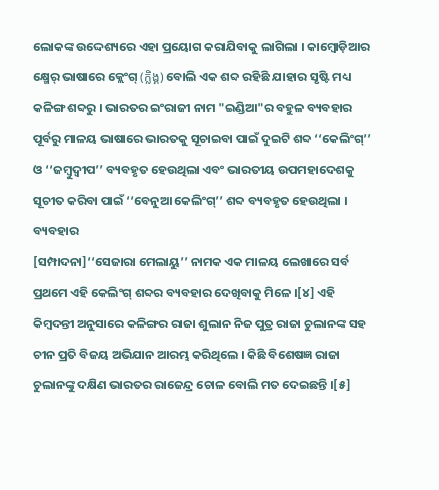ଲୋକଙ୍କ ଉଦ୍ଦେଶ୍ୟରେ ଏହା ପ୍ରୟୋଗ କରାଯିବାକୁ ଲାଗିଲା । କାମ୍ବୋଡ଼ିଆର କ୍ଷ୍ମେର୍ ଭାଷାରେ କ୍ଲେଂଗ୍ (ក្លិង្គ) ବୋଲି ଏକ ଶବ୍ଦ ରହିଛି ଯାହାର ସୃଷ୍ଟି ମଧ୍ୟ କଳିଙ୍ଗ ଶବ୍ଦରୁ । ଭାରତର ଇଂରାଜୀ ନାମ "ଇଣ୍ଡିଆ"ର ବହୁଳ ବ୍ୟବହାର ପୂର୍ବରୁ ମାଳୟ ଭାଷାରେ ଭାରତକୁ ସୂଚାଇବା ପାଇଁ ଦୁଇଟି ଶବ୍ଦ ‘‘କେଲିଂଗ୍’’ ଓ ‘‘ଜମ୍ବୁଦ୍ୱୀପ’’ ବ୍ୟବହୃତ ହେଉଥିଲା ଏବଂ ଭାରତୀୟ ଉପମହାଦେଶକୁ ସୂଚୀତ କରିବା ପାଇଁ ‘‘ବେନୁଆ କେଲିଂଗ୍’’ ଶବ୍ଦ ବ୍ୟବହୃତ ହେଉଥିଲା ।
ବ୍ୟବହାର
[ସମ୍ପାଦନା]‘‘ସେଜାରା ମେଲାୟୁ’’ ନାମକ ଏକ ମାଳୟ ଲେଖାରେ ସର୍ବ ପ୍ରଥମେ ଏହି କେଲିଂଗ୍ ଶବ୍ଦର ବ୍ୟବହାର ଦେଖିବାକୁ ମିଳେ ।[୪] ଏହି କିମ୍ବଦନ୍ତୀ ଅନୁସାରେ କଳିଙ୍ଗର ରାଜା ଶୁଲାନ ନିଜ ପୁତ୍ର ରାଜା ଚୁଲାନଙ୍କ ସହ ଚୀନ ପ୍ରତି ବିଜୟ ଅଭିଯାନ ଆରମ୍ଭ କରିଥିଲେ । କିଛି ବିଶେଷଜ୍ଞ ରାଜା ଚୁଲାନଙ୍କୁ ଦକ୍ଷିଣ ଭାରତର ରାଜେନ୍ଦ୍ର ଚୋଳ ବୋଲି ମତ ଦେଇଛନ୍ତି ।[୫]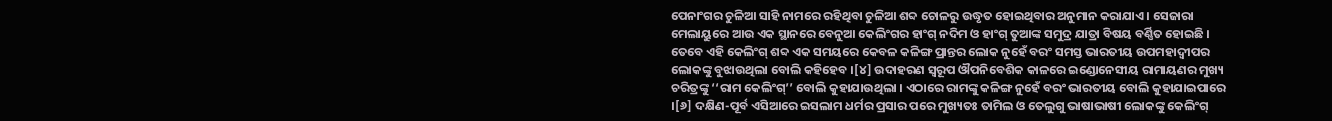ପେନାଂଗର ଚୁଳିଆ ସାହି ନାମରେ ରହିଥିବା ଚୁଳିଆ ଶବ୍ଦ ଚୋଳରୁ ଉଦ୍ଧୃତ ହୋଇଥିବାର ଅନୁମାନ କରାଯାଏ । ସେଜାରା ମେଲାୟୁରେ ଆଉ ଏକ ସ୍ଥାନରେ ବେନୁଆ କେଲିଂଗର ହାଂଗ୍ ନଦିମ ଓ ହାଂଗ୍ ତୁଆଙ୍କ ସମୁଦ୍ର ଯାତ୍ରା ବିଷୟ ବର୍ଣ୍ଣିତ ହୋଇଛି । ତେବେ ଏହି କେଲିଂଗ୍ ଶବ୍ଦ ଏକ ସମୟରେ କେବଳ କଳିଙ୍ଗ ପ୍ରାନ୍ତର ଲୋକ ନୁହେଁ ବରଂ ସମସ୍ତ ଭାରତୀୟ ଉପମହାଦ୍ୱୀପର ଲୋକଙ୍କୁ ବୁଝାଉଥିଲା ବୋଲି କହିହେବ ।[୪] ଉଦାହରଣ ସ୍ୱରୂପ ଔପନିବେଶିକ କାଳରେ ଇଣ୍ଡୋନେସୀୟ ରାମାୟଣର ମୁଖ୍ୟ ଚରିତ୍ରଙ୍କୁ ‘‘ରାମ କେଲିଂଗ୍’’ ବୋଲି କୁହାଯାଉଥିଲା । ଏଠାରେ ରାମଙ୍କୁ କଳିଙ୍ଗ ନୁହେଁ ବରଂ ଭାରତୀୟ ବୋଲି କୁହାଯାଇପାରେ ।[୬] ଦକ୍ଷିଣ-ପୂର୍ବ ଏସିଆରେ ଇସଲାମ ଧର୍ମର ପ୍ରସାର ପରେ ମୁଖ୍ୟତଃ ତାମିଲ ଓ ତେଲୁଗୁ ଭାଷାଭାଷୀ ଲୋକଙ୍କୁ କେଲିଂଗ୍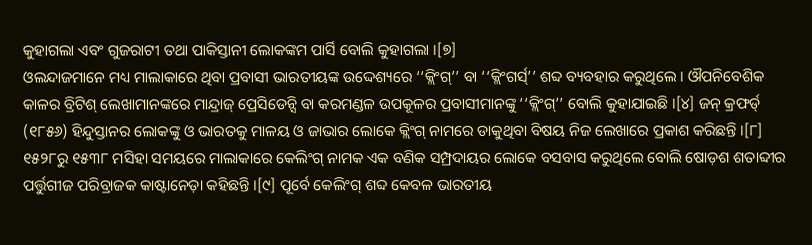କୁହାଗଲା ଏବଂ ଗୁଜରାଟୀ ତଥା ପାକିସ୍ତାନୀ ଲୋକଙ୍କମ ପାର୍ସି ବୋଲି କୁହାଗଲା ।[୭]
ଓଲନ୍ଦାଜମାନେ ମଧ୍ୟ ମାଲାକାରେ ଥିବା ପ୍ରବାସୀ ଭାରତୀୟଙ୍କ ଉଦ୍ଦେଶ୍ୟରେ ‘‘କ୍ଲିଂଗ୍’’ ବା ‘‘କ୍ଲିଂଗର୍ସ୍’’ ଶବ୍ଦ ବ୍ୟବହାର କରୁଥିଲେ । ଔପନିବେଶିକ କାଳର ବ୍ରିଟିଶ୍ ଲେଖାମାନଙ୍କରେ ମାନ୍ଦ୍ରାଜ୍ ପ୍ରେସିଡେନ୍ସି ବା କରମଣ୍ଡଳ ଉପକୂଳର ପ୍ରବାସୀମାନଙ୍କୁ ‘‘କ୍ଲିଂଗ୍’’ ବୋଲି କୁହାଯାଇଛି ।[୪] ଜନ୍ କ୍ରଫର୍ଡ୍ (୧୮୫୬) ହିନ୍ଦୁସ୍ତାନର ଲୋକଙ୍କୁ ଓ ଭାରତକୁ ମାଳୟ ଓ ଜାଭାର ଲୋକେ କ୍ଲିଂଗ୍ ନାମରେ ଡାକୁଥିବା ବିଷୟ ନିଜ ଲେଖାରେ ପ୍ରକାଶ କରିଛନ୍ତି ।[୮]
୧୫୨୮ରୁ ୧୫୩୮ ମସିହା ସମୟରେ ମାଲାକାରେ କେଲିଂଗ୍ ନାମକ ଏକ ବଣିକ ସମ୍ପ୍ରଦାୟର ଲୋକେ ବସବାସ କରୁଥିଲେ ବୋଲି ଷୋଡ଼ଶ ଶତାବ୍ଦୀର ପର୍ତ୍ତୁଗୀଜ ପରିବ୍ରାଜକ କାଷ୍ଟାନେଡ଼ା କହିଛନ୍ତି ।[୯] ପୂର୍ବେ କେଲିଂଗ୍ ଶବ୍ଦ କେବଳ ଭାରତୀୟ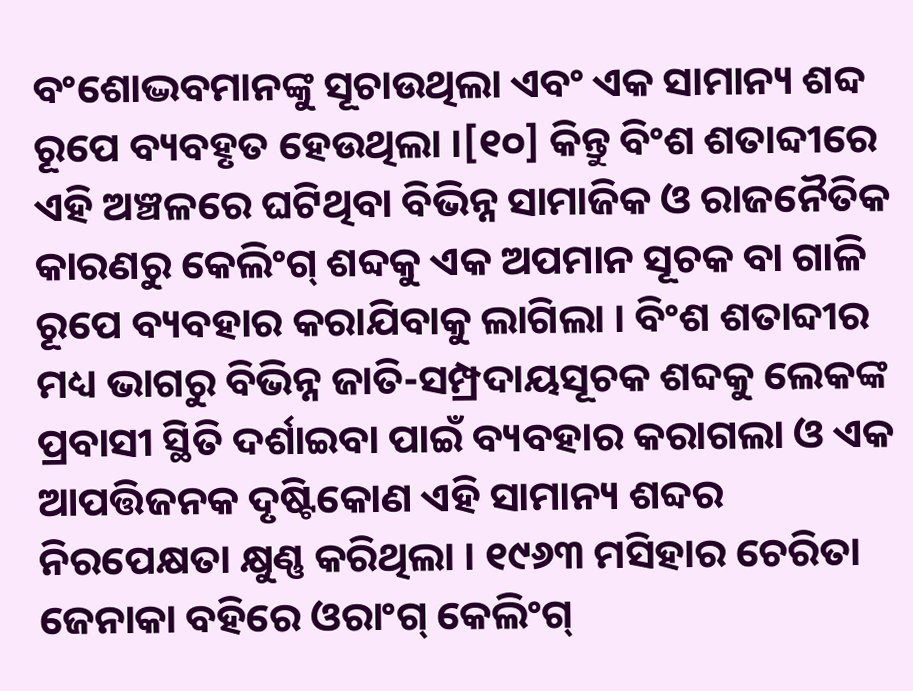ବଂଶୋଦ୍ଭବମାନଙ୍କୁ ସୂଚାଉଥିଲା ଏବଂ ଏକ ସାମାନ୍ୟ ଶବ୍ଦ ରୂପେ ବ୍ୟବହୃତ ହେଉଥିଲା ।[୧୦] କିନ୍ତୁ ବିଂଶ ଶତାବ୍ଦୀରେ ଏହି ଅଞ୍ଚଳରେ ଘଟିଥିବା ବିଭିନ୍ନ ସାମାଜିକ ଓ ରାଜନୈତିକ କାରଣରୁ କେଲିଂଗ୍ ଶବ୍ଦକୁ ଏକ ଅପମାନ ସୂଚକ ବା ଗାଳି ରୂପେ ବ୍ୟବହାର କରାଯିବାକୁ ଲାଗିଲା । ବିଂଶ ଶତାବ୍ଦୀର ମଧ୍ୟ ଭାଗରୁ ବିଭିନ୍ନ ଜାତି-ସମ୍ପ୍ରଦାୟସୂଚକ ଶବ୍ଦକୁ ଲେକଙ୍କ ପ୍ରବାସୀ ସ୍ଥିତି ଦର୍ଶାଇବା ପାଇଁ ବ୍ୟବହାର କରାଗଲା ଓ ଏକ ଆପତ୍ତିଜନକ ଦୃଷ୍ଟିକୋଣ ଏହି ସାମାନ୍ୟ ଶବ୍ଦର ନିରପେକ୍ଷତା କ୍ଷୁଣ୍ଣ କରିଥିଲା । ୧୯୬୩ ମସିହାର ଚେରିତା ଜେନାକା ବହିରେ ଓରାଂଗ୍ କେଲିଂଗ୍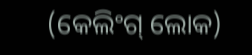(କେଲିଂଗ୍ ଲୋକ)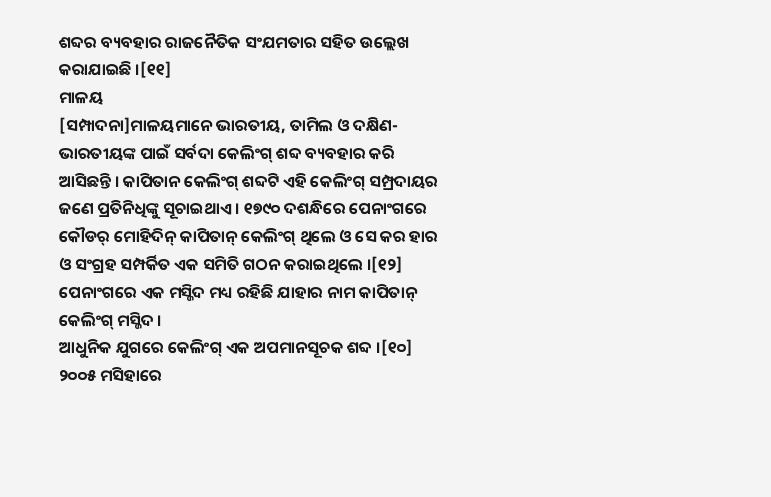ଶବ୍ଦର ବ୍ୟବହାର ରାଜନୈତିକ ସଂଯମତାର ସହିତ ଉଲ୍ଲେଖ କରାଯାଇଛି ।[୧୧]
ମାଳୟ
[ସମ୍ପାଦନା]ମାଳୟମାନେ ଭାରତୀୟ, ତାମିଲ ଓ ଦକ୍ଷିଣ-ଭାରତୀୟଙ୍କ ପାଇଁ ସର୍ବଦା କେଲିଂଗ୍ ଶବ୍ଦ ବ୍ୟବହାର କରି ଆସିଛନ୍ତି । କାପିତାନ କେଲିଂଗ୍ ଶବ୍ଦଟି ଏହି କେଲିଂଗ୍ ସମ୍ପ୍ରଦାୟର ଜଣେ ପ୍ରତିନିଧିଙ୍କୁ ସୂଚାଇଥାଏ । ୧୭୯୦ ଦଶନ୍ଧିରେ ପେନାଂଗରେ କୌଡର୍ ମୋହିଦିନ୍ କାପିତାନ୍ କେଲିଂଗ୍ ଥିଲେ ଓ ସେ କର ହାର ଓ ସଂଗ୍ରହ ସମ୍ପର୍କିତ ଏକ ସମିତି ଗଠନ କରାଇଥିଲେ ।[୧୨] ପେନାଂଗରେ ଏକ ମସ୍ଜିଦ ମଧ୍ୟ ରହିଛି ଯାହାର ନାମ କାପିତାନ୍ କେଲିଂଗ୍ ମସ୍ଜିଦ ।
ଆଧୁନିକ ଯୁଗରେ କେଲିଂଗ୍ ଏକ ଅପମାନସୂଚକ ଶବ୍ଦ ।[୧୦] ୨୦୦୫ ମସିହାରେ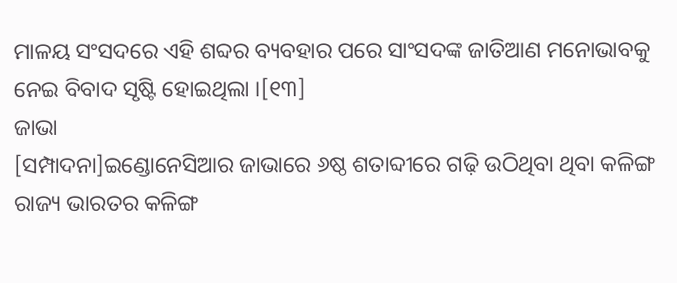ମାଳୟ ସଂସଦରେ ଏହି ଶବ୍ଦର ବ୍ୟବହାର ପରେ ସାଂସଦଙ୍କ ଜାତିଆଣ ମନୋଭାବକୁ ନେଇ ବିବାଦ ସୃଷ୍ଟି ହୋଇଥିଲା ।[୧୩]
ଜାଭା
[ସମ୍ପାଦନା]ଇଣ୍ଡୋନେସିଆର ଜାଭାରେ ୬ଷ୍ଠ ଶତାବ୍ଦୀରେ ଗଢ଼ି ଉଠିଥିବା ଥିବା କଳିଙ୍ଗ ରାଜ୍ୟ ଭାରତର କଳିଙ୍ଗ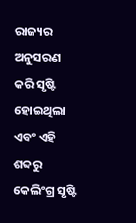ରାଜ୍ୟର ଅନୁସରଣ କରି ସୃଷ୍ଟି ହୋଇଥିଲା ଏବଂ ଏହି ଶବ୍ଦରୁ କେଲିଂଗ୍ର ସୃଷ୍ଟି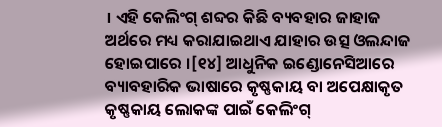। ଏହି କେଲିଂଗ୍ ଶବ୍ଦର କିଛି ବ୍ୟବହାର ଜାହାଜ ଅର୍ଥରେ ମଧ୍ୟ କରାଯାଇଥାଏ ଯାହାର ଉତ୍ସ ଓଲନ୍ଦାଜ ହୋଇପାରେ ।[୧୪] ଆଧୁନିକ ଇଣ୍ଡୋନେସିଆରେ ବ୍ୟାବହାରିକ ଭାଷାରେ କୃଷ୍ଣକାୟ ବା ଅପେକ୍ଷାକୃତ କୃଷ୍ଣକାୟ ଲୋକଙ୍କ ପାଇଁ କେଲିଂଗ୍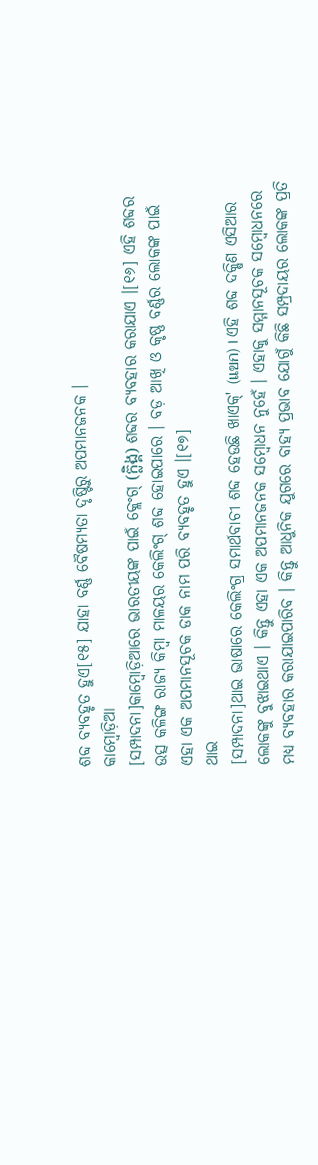ଶବ୍ଦ ବ୍ୟବହୃତ ହୁଏ[୧୫] ଯାହା ବର୍ଣ୍ଣ ବୈଷମ୍ୟତା ଦୃଷ୍ଟିରୁ ଅପମାନଜନକ ।
କାମ୍ବୋଡ଼ିଆ
[ସମ୍ପାଦନା]କାମ୍ବୋଡ଼ିଆରେ ଭାରତୀୟଙ୍କ ପାଇଁ କ୍ଲେଂଗ୍ (ក្លិង្គ) ଶବ୍ଦର ବ୍ୟବହାର କରାଯାଏ ।[୧୬] ଏହି ଶବ୍ଦର ଉତ୍ସ କଳିଙ୍ଗ ରାଜ୍ୟ କିମ୍ବା ମାଳୟର କେଲିଂଗ୍ ଶବ୍ଦ ହୋଇପାରେ । ବଡ଼ ଆଖି ଓ କୃଷ୍ଣ ବର୍ଣ୍ଣର ଲୋକଙ୍କ ପାଇଁ ଏହା ଏକ ଅପମାନସୂଚକ ଡାକ ନାମ ପରି ବ୍ୟବହୃତ ହୁଏ ।[୧୭]
ଥାଇ
[ସମ୍ପାଦନା]ଥାଇ ଭାଷାରେ କେଲିଂଗ୍ର ସମାର୍ଥବାଚୀ ଶବ୍ଦ ହେଉଛି ଖାଏକ୍' (แขก) । ଏହି ଶବ୍ଦ ଦକ୍ଷିଣ ଏସିଆର ଲୋକଙ୍କୁ ବୁଝାଇଥାଏ । କିନ୍ତୁ ଏହା ଏକ ଅପମାନଜନକ ସମ୍ବୋଧନ ନୁହେଁ । ଏହାକୁ ସମ୍ମାନସୂଚକ ସମ୍ବୋଧନରେ ମଧ୍ୟ ବ୍ୟବହାର କରାଯାଇପାରିବ । କିନ୍ତୁ ଆଧୁନିକ ଯୁଗରେ ବାହ୍ୟ ପ୍ରଭାବ ଯୋଗୁଁ କିଛି ସମ୍ପ୍ରଦାୟର ଲୋକଙ୍କ ପ୍ରତି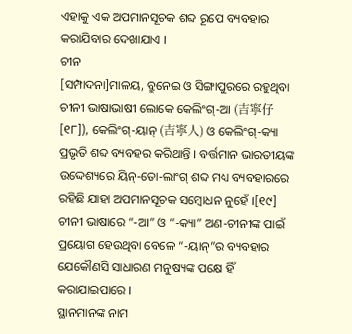ଏହାକୁ ଏକ ଅପମାନସୂଚକ ଶବ୍ଦ ରୂପେ ବ୍ୟବହାର କରାଯିବାର ଦେଖାଯାଏ ।
ଚୀନ
[ସମ୍ପାଦନା]ମାଳୟ, ବ୍ରୁନେଇ ଓ ସିଙ୍ଗାପୁରରେ ରହୁଥିବା ଚୀନୀ ଭାଷାଭାଷୀ ଲୋକେ କେଲିଂଗ୍-ଆ (吉寧仔[୧୮]), କେଲିଂଗ୍-ୟାନ୍ (吉寧人) ଓ କେଲିଂଗ୍-କ୍ୟା ପ୍ରଭୃତି ଶବ୍ଦ ବ୍ୟବହର କରିଥାନ୍ତି । ବର୍ତ୍ତମାନ ଭାରତୀୟଙ୍କ ଉଦ୍ଦେଶ୍ୟରେ ୟିନ୍-ତୋ-ଲାଂଗ୍ ଶବ୍ଦ ମଧ୍ୟ ବ୍ୟବହାରରେ ରହିଛି ଯାହା ଅପମାନସୂଚକ ସମ୍ବୋଧନ ନୁହେଁ ।[୧୯]
ଚୀନୀ ଭାଷାରେ “-ଆ” ଓ “-କ୍ୟା” ଅଣ-ଚୀନୀଙ୍କ ପାଇଁ ପ୍ରୟୋଗ ହେଉଥିବା ବେଳେ “-ୟାନ୍”ର ବ୍ୟବହାର ଯେକୌଣସି ସାଧାରଣ ମନୁଷ୍ୟଙ୍କ ପକ୍ଷେ ହିଁ କରାଯାଇପାରେ ।
ସ୍ଥାନମାନଙ୍କ ନାମ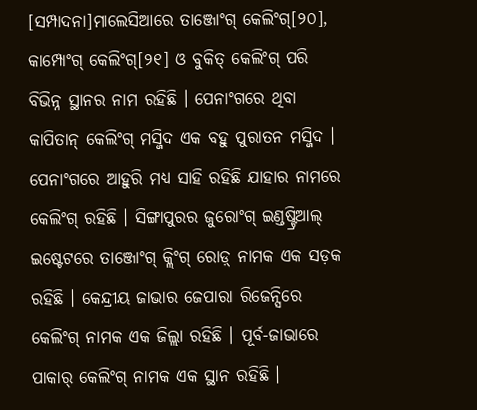[ସମ୍ପାଦନା]ମାଲେସିଆରେ ତାଞ୍ଜୋଂଗ୍ କେଲିଂଗ୍[୨୦], କାମ୍ପୋଂଗ୍ କେଲିଂଗ୍[୨୧] ଓ ବୁକିତ୍ କେଲିଂଗ୍ ପରି ବିଭିନ୍ନ ସ୍ଥାନର ନାମ ରହିଛି । ପେନାଂଗରେ ଥିବା କାପିତାନ୍ କେଲିଂଗ୍ ମସ୍ଜିଦ ଏକ ବହୁ ପୁରାତନ ମସ୍ଜିଦ । ପେନାଂଗରେ ଆହୁରି ମଧ୍ୟ ସାହି ରହିଛି ଯାହାର ନାମରେ କେଲିଂଗ୍ ରହିଛି । ସିଙ୍ଗାପୁରର ଜୁରୋଂଗ୍ ଇଣ୍ଡଷ୍ଟ୍ରିଆଲ୍ ଇଷ୍ଟେଟରେ ତାଞ୍ଜୋଂଗ୍ କ୍ଲିଂଗ୍ ରୋଡ଼୍ ନାମକ ଏକ ସଡ଼କ ରହିଛି । କେନ୍ଦ୍ରୀୟ ଜାଭାର ଜେପାରା ରିଜେନ୍ସିରେ କେଲିଂଗ୍ ନାମକ ଏକ ଜିଲ୍ଲା ରହିଛି । ପୂର୍ବ-ଜାଭାରେ ପାକାର୍ କେଲିଂଗ୍ ନାମକ ଏକ ସ୍ଥାନ ରହିଛି ।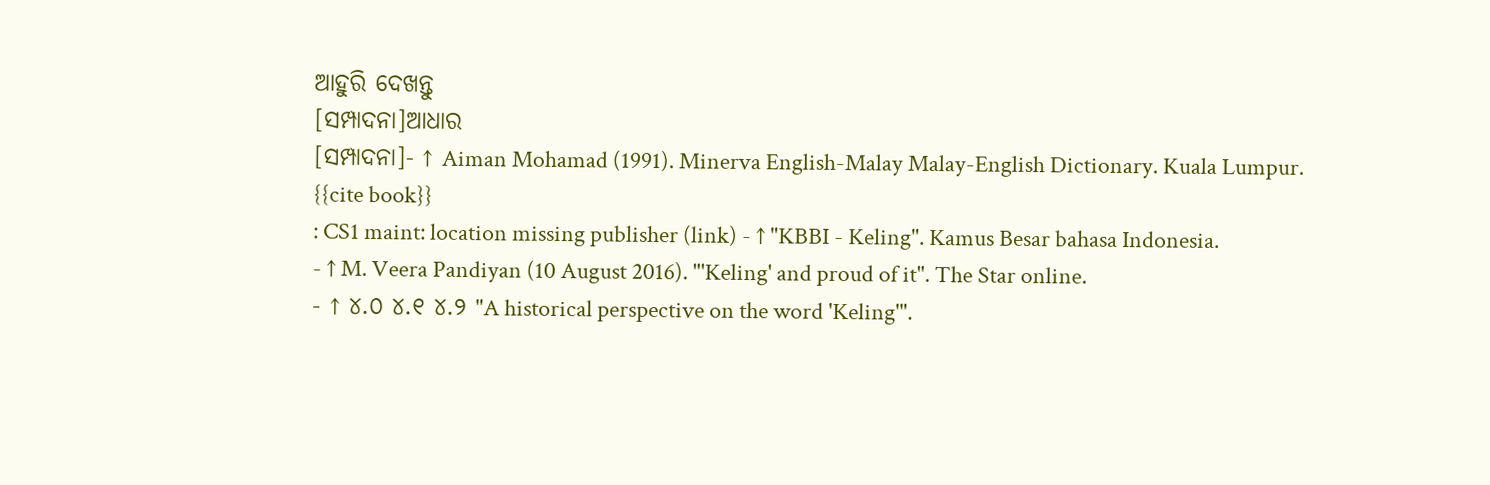ଆହୁରି ଦେଖନ୍ତୁ
[ସମ୍ପାଦନା]ଆଧାର
[ସମ୍ପାଦନା]- ↑ Aiman Mohamad (1991). Minerva English-Malay Malay-English Dictionary. Kuala Lumpur.
{{cite book}}
: CS1 maint: location missing publisher (link) - ↑ "KBBI - Keling". Kamus Besar bahasa Indonesia.
- ↑ M. Veera Pandiyan (10 August 2016). "'Keling' and proud of it". The Star online.
- ↑ ୪.୦ ୪.୧ ୪.୨ "A historical perspective on the word 'Keling'".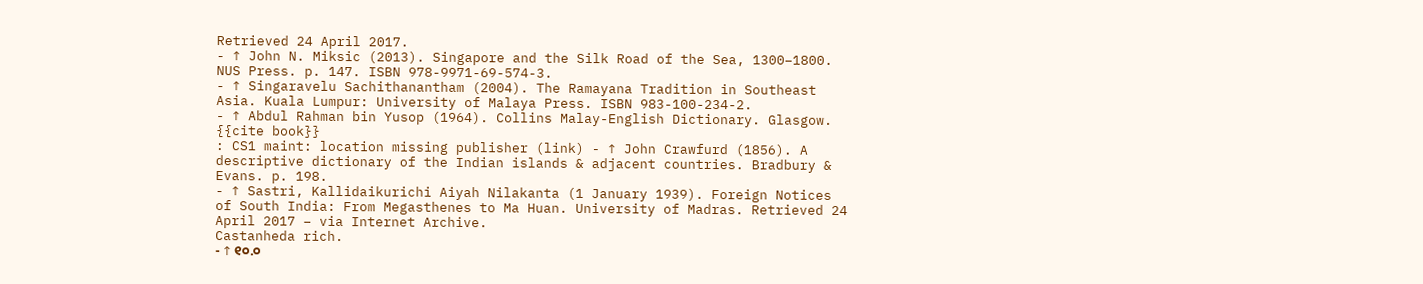Retrieved 24 April 2017.
- ↑ John N. Miksic (2013). Singapore and the Silk Road of the Sea, 1300–1800. NUS Press. p. 147. ISBN 978-9971-69-574-3.
- ↑ Singaravelu Sachithanantham (2004). The Ramayana Tradition in Southeast Asia. Kuala Lumpur: University of Malaya Press. ISBN 983-100-234-2.
- ↑ Abdul Rahman bin Yusop (1964). Collins Malay-English Dictionary. Glasgow.
{{cite book}}
: CS1 maint: location missing publisher (link) - ↑ John Crawfurd (1856). A descriptive dictionary of the Indian islands & adjacent countries. Bradbury & Evans. p. 198.
- ↑ Sastri, Kallidaikurichi Aiyah Nilakanta (1 January 1939). Foreign Notices of South India: From Megasthenes to Ma Huan. University of Madras. Retrieved 24 April 2017 – via Internet Archive.
Castanheda rich.
- ↑ ୧୦.୦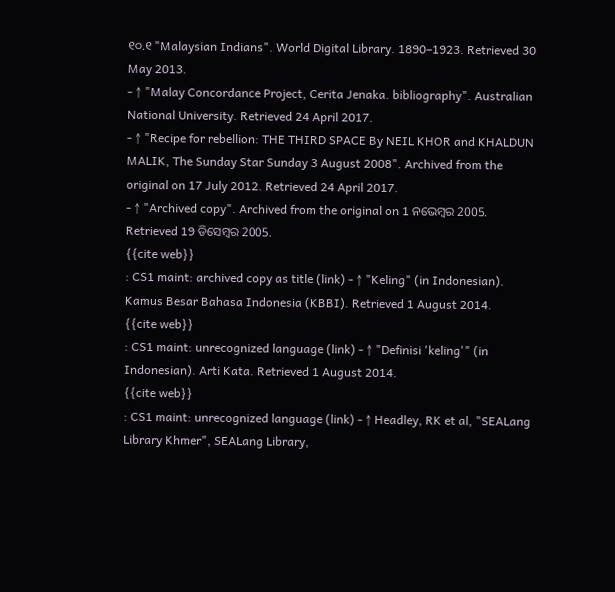୧୦.୧ "Malaysian Indians". World Digital Library. 1890–1923. Retrieved 30 May 2013.
- ↑ "Malay Concordance Project, Cerita Jenaka. bibliography". Australian National University. Retrieved 24 April 2017.
- ↑ "Recipe for rebellion: THE THIRD SPACE By NEIL KHOR and KHALDUN MALIK, The Sunday Star Sunday 3 August 2008". Archived from the original on 17 July 2012. Retrieved 24 April 2017.
- ↑ "Archived copy". Archived from the original on 1 ନଭେମ୍ବର 2005. Retrieved 19 ଡିସେମ୍ବର 2005.
{{cite web}}
: CS1 maint: archived copy as title (link) - ↑ "Keling" (in Indonesian). Kamus Besar Bahasa Indonesia (KBBI). Retrieved 1 August 2014.
{{cite web}}
: CS1 maint: unrecognized language (link) - ↑ "Definisi 'keling'" (in Indonesian). Arti Kata. Retrieved 1 August 2014.
{{cite web}}
: CS1 maint: unrecognized language (link) - ↑ Headley, RK et al, "SEALang Library Khmer", SEALang Library,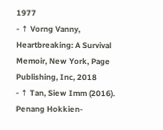1977
- ↑ Vorng Vanny, Heartbreaking: A Survival Memoir, New York, Page Publishing, Inc, 2018
- ↑ Tan, Siew Imm (2016). Penang Hokkien-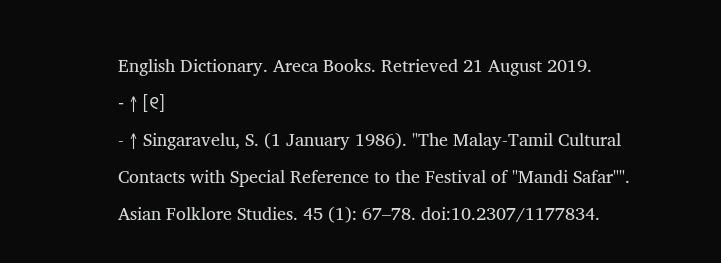English Dictionary. Areca Books. Retrieved 21 August 2019.
- ↑ [୧]
- ↑ Singaravelu, S. (1 January 1986). "The Malay-Tamil Cultural Contacts with Special Reference to the Festival of "Mandi Safar"". Asian Folklore Studies. 45 (1): 67–78. doi:10.2307/1177834.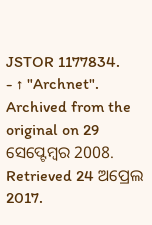JSTOR 1177834.
- ↑ "Archnet". Archived from the original on 29 ସେପ୍ଟେମ୍ବର 2008. Retrieved 24 ଅପ୍ରେଲ 2017.